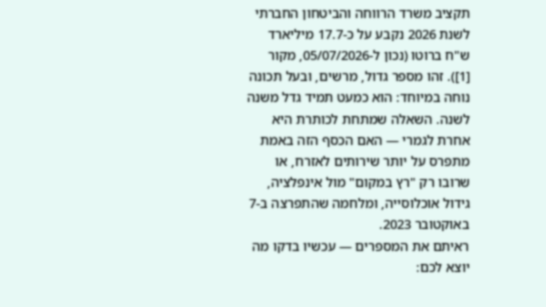תקציב משרד הרווחה והביטחון החברתי לשנת 2026 נקבע על כ-17.7 מיליארד ש"ח ברוטו (נכון ל-05/07/2026, מקור [1]). זהו מספר גדול, מרשים, ובעל תכונה נוחה במיוחד: הוא כמעט תמיד גדל משנה לשנה. השאלה שמתחת לכותרת היא אחרת לגמרי — האם הכסף הזה באמת מתפרס על יותר שירותים לאזרח, או שרובו רק "רץ במקום" מול אינפלציה, גידול אוכלוסייה, ומלחמה שהתפרצה ב-7 באוקטובר 2023.
ראיתם את המספרים — עכשיו בדקו מה יוצא לכם: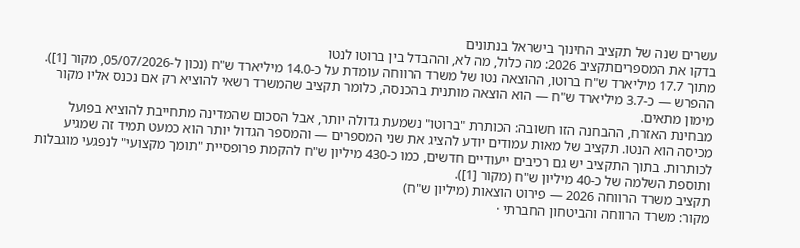עשרים שנה של תקציב החינוך בישראל בנתונים
בדקו את המספריםתקציב 2026: מה כלול, מה לא, וההבדל בין ברוטו לנטו
מתוך 17.7 מיליארד ש"ח ברוטו, ההוצאה נטו של משרד הרווחה עומדת על כ-14.0 מיליארד ש"ח (נכון ל-05/07/2026, מקור [1]). ההפרש — כ-3.7 מיליארד ש"ח — הוא הוצאה מותנית בהכנסה, כלומר תקציב שהמשרד רשאי להוציא רק אם נכנס אליו מקור מימון מתאים.
מבחינת האזרח, ההבחנה הזו חשובה: הכותרת "ברוטו" נשמעת גדולה יותר, אבל הסכום שהמדינה מתחייבת להוציא בפועל מכיסה הוא הנטו. תקציב של מאות עמודים יודע להציג את שני המספרים — והמספר הגדול יותר הוא כמעט תמיד זה שמגיע לכותרות. בתוך התקציב יש גם רכיבים ייעודיים חדשים, כמו כ-430 מיליון ש"ח להקמת פרופסיית "תומך מקצועי" לנפגעי מוגבלות ותוספת השלמה של כ-40 מיליון ש"ח (מקור [1]).
תקציב משרד הרווחה 2026 — פירוט הוצאות (מיליון ש"ח)
מקור: משרד הרווחה והביטחון החברתי ·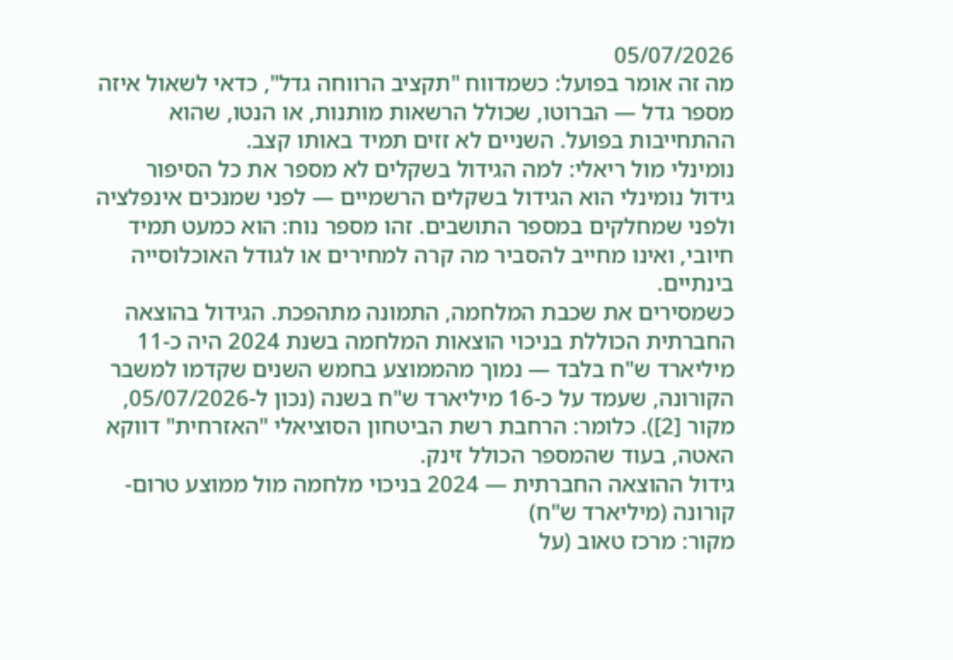05/07/2026
מה זה אומר בפועל: כשמדווח "תקציב הרווחה גדל", כדאי לשאול איזה מספר גדל — הברוטו, שכולל הרשאות מותנות, או הנטו, שהוא ההתחייבות בפועל. השניים לא זזים תמיד באותו קצב.
נומינלי מול ריאלי: למה הגידול בשקלים לא מספר את כל הסיפור
גידול נומינלי הוא הגידול בשקלים הרשמיים — לפני שמנכים אינפלציה ולפני שמחלקים במספר התושבים. זהו מספר נוח: הוא כמעט תמיד חיובי, ואינו מחייב להסביר מה קרה למחירים או לגודל האוכלוסייה בינתיים.
כשמסירים את שכבת המלחמה, התמונה מתהפכת. הגידול בהוצאה החברתית הכוללת בניכוי הוצאות המלחמה בשנת 2024 היה כ-11 מיליארד ש"ח בלבד — נמוך מהממוצע בחמש השנים שקדמו למשבר הקורונה, שעמד על כ-16 מיליארד ש"ח בשנה (נכון ל-05/07/2026, מקור [2]). כלומר: הרחבת רשת הביטחון הסוציאלי "האזרחית" דווקא האטה, בעוד שהמספר הכולל זינק.
גידול ההוצאה החברתית — 2024 בניכוי מלחמה מול ממוצע טרום-קורונה (מיליארד ש"ח)
מקור: מרכז טאוב (על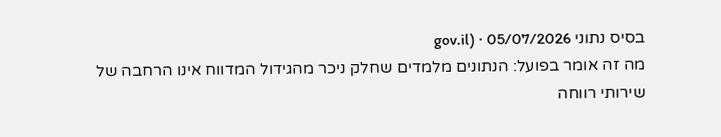בסיס נתוני gov.il) · 05/07/2026
מה זה אומר בפועל: הנתונים מלמדים שחלק ניכר מהגידול המדווח אינו הרחבה של שירותי רווחה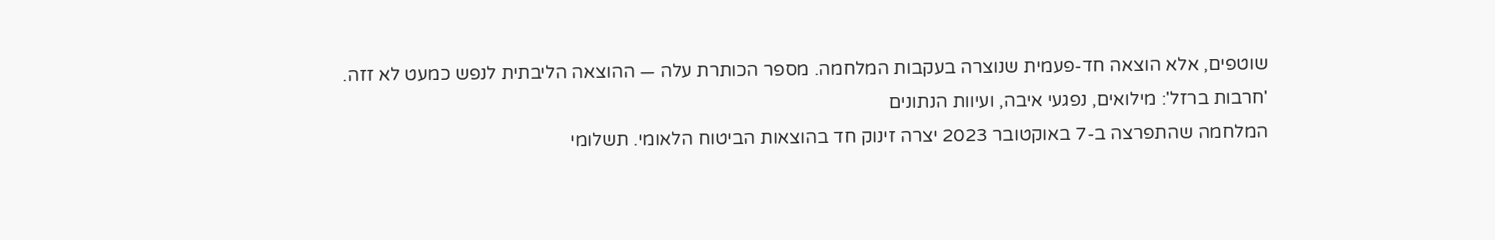שוטפים, אלא הוצאה חד-פעמית שנוצרה בעקבות המלחמה. מספר הכותרת עלה — ההוצאה הליבתית לנפש כמעט לא זזה.
'חרבות ברזל': מילואים, נפגעי איבה, ועיוות הנתונים
המלחמה שהתפרצה ב-7 באוקטובר 2023 יצרה זינוק חד בהוצאות הביטוח הלאומי. תשלומי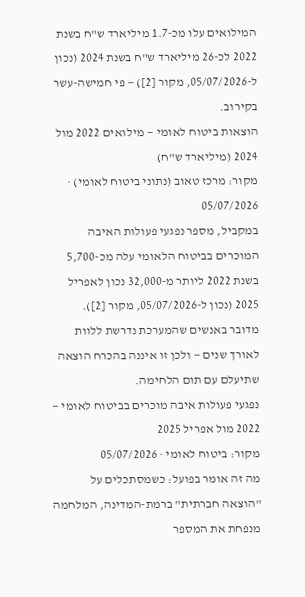המילואים עלו מכ-1.7 מיליארד ש"ח בשנת 2022 לכ-26 מיליארד ש"ח בשנת 2024 (נכון ל-05/07/2026, מקור [2]) — פי חמישה-עשר בקירוב.
הוצאות ביטוח לאומי — מילואים 2022 מול 2024 (מיליארד ש"ח)
מקור: מרכז טאוב (נתוני ביטוח לאומי) · 05/07/2026
במקביל, מספר נפגעי פעולות האיבה המוכרים בביטוח הלאומי עלה מכ-5,700 בשנת 2022 ליותר מ-32,000 נכון לאפריל 2025 (נכון ל-05/07/2026, מקור [2]). מדובר באנשים שהמערכת נדרשת ללוות לאורך שנים — ולכן זו איננה בהכרח הוצאה שתיעלם עם תום הלחימה.
נפגעי פעולות איבה מוכרים בביטוח לאומי — 2022 מול אפריל 2025
מקור: ביטוח לאומי · 05/07/2026
מה זה אומר בפועל: כשמסתכלים על "הוצאה חברתית" ברמת-המדינה, המלחמה מנפחת את המספר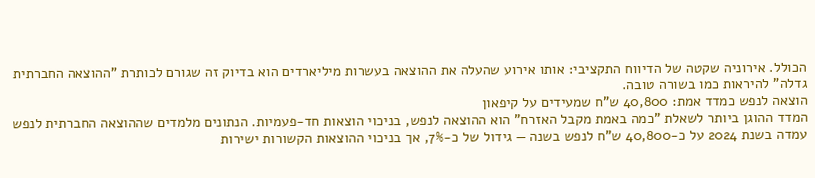הכולל. אירוניה שקטה של הדיווח התקציבי: אותו אירוע שהעלה את ההוצאה בעשרות מיליארדים הוא בדיוק זה שגורם לכותרת "ההוצאה החברתית גדלה" להיראות כמו בשורה טובה.
הוצאה לנפש כמדד אמת: 40,800 ש"ח שמעידים על קיפאון
המדד ההוגן ביותר לשאלת "כמה באמת מקבל האזרח" הוא ההוצאה לנפש, בניכוי הוצאות חד-פעמיות. הנתונים מלמדים שההוצאה החברתית לנפש עמדה בשנת 2024 על כ-40,800 ש"ח לנפש בשנה — גידול של כ-7%, אך בניכוי ההוצאות הקשורות ישירות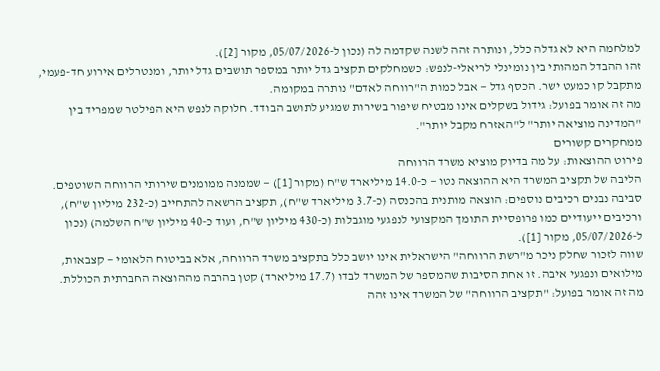למלחמה היא לא גדלה כלל, ונותרה זהה לשנה שקדמה לה (נכון ל-05/07/2026, מקור [2]).
זהו ההבדל המהותי בין נומינלי לריאלי-לנפש: כשמחלקים תקציב גדל יותר במספר תושבים גדל יותר, ומנטרלים אירוע חד-פעמי, מתקבל קו כמעט ישר. הכסף גדל — אבל כמות ה"רווחה לאדם" נותרה במקומה.
מה זה אומר בפועל: גידול בשקלים אינו מבטיח שיפור בשירות שמגיע לתושב הבודד. חלוקה לנפש היא הפילטר שמפריד בין "המדינה מוציאה יותר" ל"האזרח מקבל יותר".
ממחקרים קשורים
פירוט ההוצאות: על מה בדיוק מוציא משרד הרווחה
הליבה של תקציב המשרד היא ההוצאה נטו — כ-14.0 מיליארד ש"ח (מקור [1]) — שממנה ממומנים שירותי הרווחה השוטפים. סביבה נבנים רכיבים נוספים: הוצאה מותנית בהכנסה (כ-3.7 מיליארד ש"ח), תקציב הרשאה להתחייב (כ-232 מיליון ש"ח), ורכיבים ייעודיים כמו פרופסיית התומך המקצועי לנפגעי מוגבלות (כ-430 מיליון ש"ח, ועוד כ-40 מיליון ש"ח השלמה) (נכון ל-05/07/2026, מקור [1]).
שווה לזכור שחלק ניכר מ"רשת הרווחה" הישראלית אינו יושב כלל בתקציב משרד הרווחה, אלא בביטוח הלאומי — קצבאות, מילואים ונפגעי איבה. זו אחת הסיבות שהמספר של המשרד לבדו (17.7 מיליארד) קטן בהרבה מההוצאה החברתית הכוללת.
מה זה אומר בפועל: "תקציב הרווחה" של המשרד אינו זהה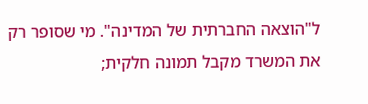ל"הוצאה החברתית של המדינה". מי שסופר רק את המשרד מקבל תמונה חלקית;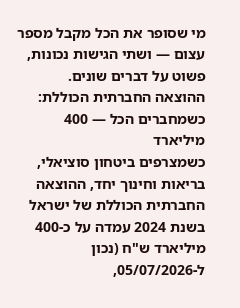מי שסופר את הכל מקבל מספר עצום — ושתי הגישות נכונות, פשוט על דברים שונים.
ההוצאה החברתית הכוללת: כשמחברים הכל — 400 מיליארד
כשמצרפים ביטחון סוציאלי, בריאות וחינוך יחד, ההוצאה החברתית הכוללת של ישראל בשנת 2024 עמדה על כ-400 מיליארד ש"ח (נכון ל-05/07/2026,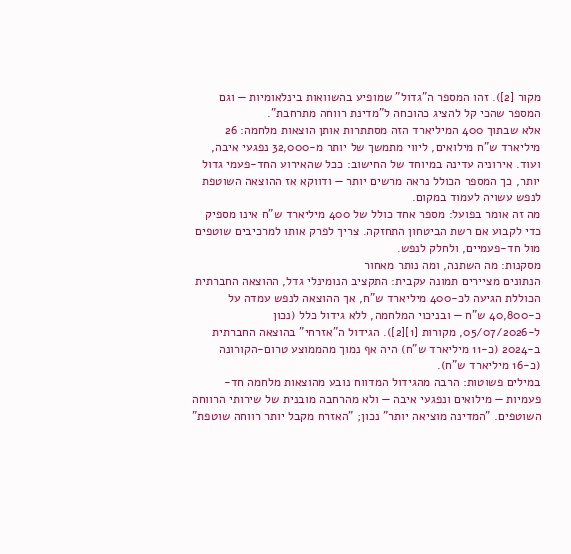מקור [2]). זהו המספר ה"גדול" שמופיע בהשוואות בינלאומיות — וגם המספר שהכי קל להציג כהוכחה ל"מדינת רווחה מתרחבת".
אלא שבתוך 400 המיליארד הזה מסתתרות אותן הוצאות מלחמה: 26 מיליארד ש"ח מילואים, ליווי מתמשך של יותר מ-32,000 נפגעי איבה, ועוד. אירוניה עדינה במיוחד של החישוב: ככל שהאירוע החד-פעמי גדול יותר, כך המספר הכולל נראה מרשים יותר — ודווקא אז ההוצאה השוטפת לנפש עשויה לעמוד במקום.
מה זה אומר בפועל: מספר אחד כולל של 400 מיליארד ש"ח אינו מספיק כדי לקבוע אם רשת הביטחון התחזקה. צריך לפרק אותו למרכיבים שוטפים מול חד-פעמיים, ולחלק לנפש.
מסקנות: מה השתנה, ומה נותר מאחור
הנתונים מציירים תמונה עקבית: התקציב הנומינלי גדל, ההוצאה החברתית הכוללת הגיעה לכ-400 מיליארד ש"ח, אך ההוצאה לנפש עמדה על כ-40,800 ש"ח — ובניכוי המלחמה, ללא גידול כלל (נכון ל-05/07/2026, מקורות [1][2]). הגידול ה"אזרחי" בהוצאה החברתית ב-2024 (כ-11 מיליארד ש"ח) היה אף נמוך מהממוצע טרום-הקורונה (כ-16 מיליארד ש"ח).
במילים פשוטות: הרבה מהגידול המדווח נובע מהוצאות מלחמה חד-פעמיות — מילואים ונפגעי איבה — ולא מהרחבה מובנית של שירותי הרווחה השוטפים. "המדינה מוציאה יותר" נכון; "האזרח מקבל יותר רווחה שוטפת"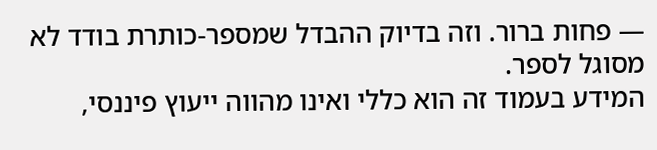— פחות ברור. וזה בדיוק ההבדל שמספר-כותרת בודד לא מסוגל לספר.
המידע בעמוד זה הוא כללי ואינו מהווה ייעוץ פיננסי,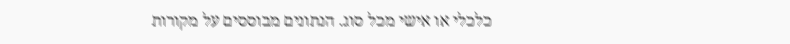כלכלי או אישי מכל סוג. הנתונים מבוססים על מקורות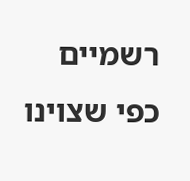רשמיים כפי שצוינו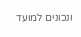ונכונים למועד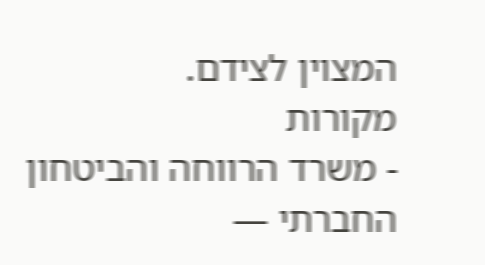המצוין לצידם.
מקורות
- משרד הרווחה והביטחון החברתי —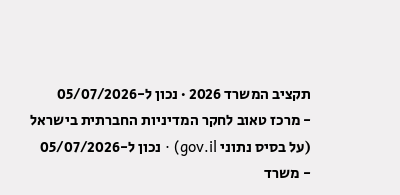תקציב המשרד 2026 · נכון ל-05/07/2026
- מרכז טאוב לחקר המדיניות החברתית בישראל (על בסיס נתוני gov.il) · נכון ל-05/07/2026
- משרד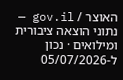האוצר / gov.il — נתוני הוצאה ציבורית ומילואים · נכון ל-05/07/2026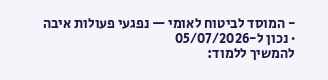- המוסד לביטוח לאומי — נפגעי פעולות איבה · נכון ל-05/07/2026
להמשיך ללמוד: